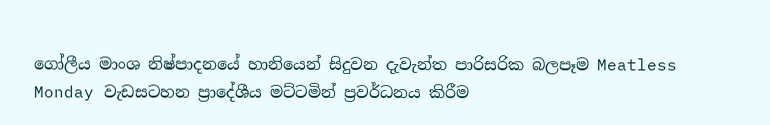ගෝලීය මාංශ නිෂ්පාදනයේ හානියෙන් සිදුවන දැවැන්ත පාරිසරික බලපෑම Meatless Monday වැඩසටහන ප්‍රාදේශීය මට්ටමින් ප්‍රවර්ධනය කිරීම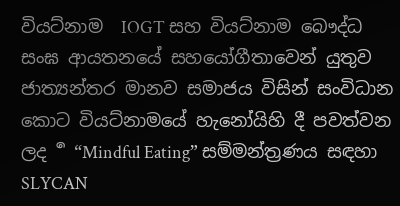වියට්නාම  IOGT සහ වියට්නාම බෞද්ධ සංඝ ආයතනයේ සහයෝගීතාවෙන් යුතුව ජාත්‍යන්තර මානව සමාජය විසින් සංවිධාන කොට වියට්නාමයේ හැනෝයිහි දී පවත්වන ලද  ර්‍ “Mindful Eating” සම්මන්ත්‍රණය සඳහා SLYCAN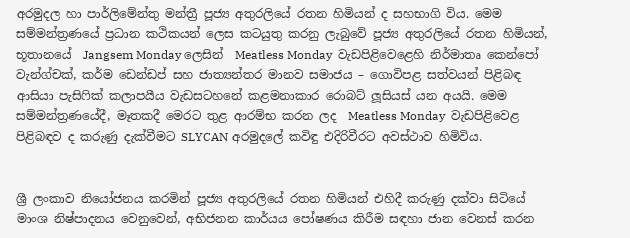අරමුදල හා පාර්ලිමේන්තු මන්ත්‍රී පූජ්‍ය අතුරලියේ රතන හිමියන් ද සහභාගි විය. මෙම සම්මන්ත්‍රණයේ ප්‍රධාන කථිකයන් ලෙස කටයුතු කරනු ලැබුවේ පූජ්‍ය අතුරලියේ රතන හිමියන්, භූතානයේ  Jangsem Monday ලෙසින්  Meatless Monday  වැඩපිළිවෙළෙහි නිර්මාතෘ කෙන්පෝ වැන්ග්චක්, කර්ම ඩෙන්ඩප් සහ ජාත්‍යන්තර මානව සමාජය – ගොවිපළ සත්වයන් පිළිබඳ ආසියා පැසිෆික් කලාපයීය වැඩසටහනේ කළමනාකාර රොබට් ලූසියස් යන අයයි. මෙම සම්මන්ත්‍රණයේදී, මෑතකදී මෙරට තුළ ආරම්භ කරන ලද  Meatless Monday  වැඩපිළිවෙළ පිළිබඳව ද කරුණු දැක්වීමට SLYCAN අරමුදලේ කවිඳු එදිරිවීරට අවස්ථාව හිමිවිය.


ශ්‍රී ලංකාව නියෝජනය කරමින් පූජ්‍ය අතුරලියේ රතන හිමියන් එහිදී කරුණු දක්වා සිටියේ මාංශ නිෂ්පාදනය වෙනුවෙන්, අභිජනන කාර්යය පෝෂණය කිරීම සඳහා ජාන වෙනස් කරන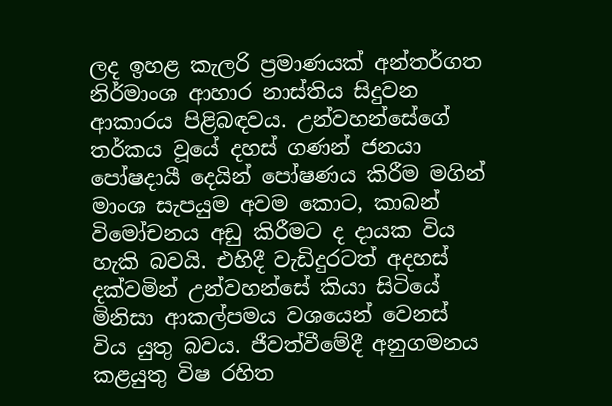ලද ඉහළ කැලරි ප්‍රමාණයක් අන්තර්ගත නිර්මාංශ ආහාර නාස්තිය සිදුවන ආකාරය පිළිබඳවය. උන්වහන්සේගේ තර්කය වූයේ දහස් ගණන් ජනයා පෝෂදායී දෙයින් පෝෂණය කිරීම මගින් මාංශ සැපයුම අවම කොට, කාබන් විමෝචනය අඩු කිරීමට ද දායක විය හැකි බවයි. එහිදී වැඩිදුරටත් අදහස් දක්වමින් උන්වහන්සේ කියා සිටියේ මිනිසා ආකල්පමය වශයෙන් වෙනස් විය යුතු බවය. ජීවත්වීමේදී අනුගමනය කළයුතු විෂ රහිත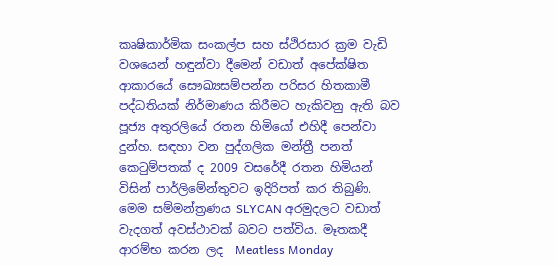කෘෂිකාර්මික සංකල්ප සහ ස්ථිරසාර ක්‍රම වැඩි වශයෙන් හඳුන්වා දීමෙන් වඩාත් අපේක්ෂිත ආකාරයේ සෞඛ්‍යසම්පන්න පරිසර හිතකාමී පද්ධතියක් නිර්මාණය කිරීමට හැකිවනු ඇති බව පූජ්‍ය අතුරලියේ රතන හිමියෝ එහිදී පෙන්වා දුන්හ. සඳහා වන පුද්ගලික මන්ත්‍රී පනත් කෙටුම්පතක් ද 2009 වසරේදී රතන හිමියන් විසින් පාර්ලිමේන්තුවට ඉදිරිපත් කර තිබුණි.
මෙම සම්මන්ත්‍රණය SLYCAN අරමුදලට වඩාත් වැදගත් අවස්ථාවක් බවට පත්විය. මෑතකදී ආරම්භ කරන ලද  Meatless Monday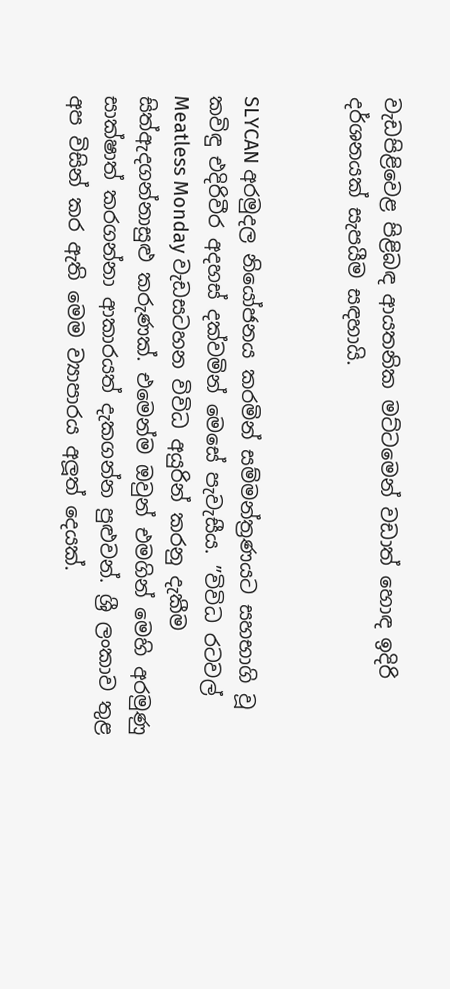වැඩපිළිවෙළ පිළිබඳ ආයතනික මට්ටමෙන් වඩාත් හොඳ ඉදිරි දර්ශනයක් සැපයීම සඳහායි.


SLYCAN අරමුදල නියෝජනය කරමින් සම්මන්ත්‍රණයට සහභාගි වූ කවිඳු එදිරිවීර අදහස් දක්වමින් මෙසේ පැවැසීය. ”විවිධ රටවල්  Meatless Monday වැඩසටහන විවිධ අයුරින් කරනු දැකීම සිත්ඇදගන්නාසුළු කරුණක්. එමෙන්ම ඔවුන් එමගින් මෙහි අරමුණු සාක්ෂාත් කරගන්නා ආකාරයත් දැකගන්න පුළුවන්. ශ්‍රී ලංකාව තුළ අප විසින් කර ඇති මෙම ව්‍යාපාරය අලූත් දෙයක්.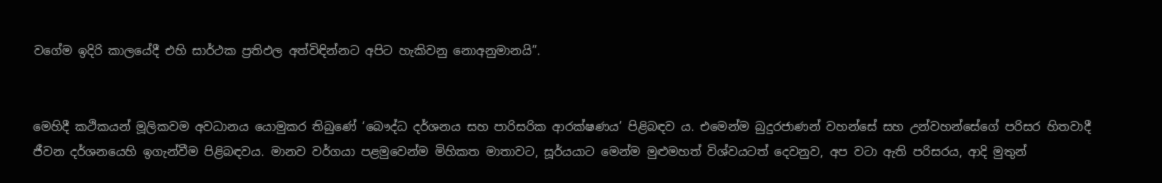වගේම ඉදිරි කාලයේදී එහි සාර්ථක ප්‍රතිඵල අත්විඳින්නට අපිට හැකිවනු නොඅනුමානයි”.


මෙහිදී කථිකයන් මූලිකවම අවධානය යොමුකර තිබුණේ ‘බෞද්ධ දර්ශනය සහ පාරිසරික ආරක්ෂණය’ පිළිබඳව ය. එමෙන්ම බුදුරජාණන් වහන්සේ සහ උන්වහන්සේගේ පරිසර හිතවාදී ජීවන දර්ශනයෙහි ඉගැන්වීම පිළිබඳවය. මානව වර්ගයා පළමුවෙන්ම මිහිකත මාතාවට, සූර්යයාට මෙන්ම මුළුමහත් විශ්වයටත් දෙවනුව, අප වටා ඇති පරිසරය, ආදි මුතුන්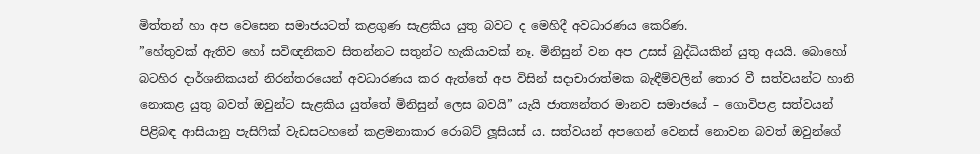මිත්තන් හා අප වෙසෙන සමාජයටත් කළගුණ සැළකිය යුතු බවට ද මෙහිදී අවධාරණය කෙරිණ.
”හේතුවක් ඇතිව හෝ සවිඥනිකව සිතන්නට සතුන්ට හැකියාවක් නෑ. මිනිසුන් වන අප උසස් බුද්ධියකින් යුතු අයයි. බොහෝ බටහිර දාර්ශනිකයන් නිරන්තරයෙන් අවධාරණය කර ඇත්තේ අප විසින් සදාචාරාත්මක බැඳීම්වලින් තොර වී සත්වයන්ට හානි නොකළ යුතු බවත් ඔවුන්ට සැළකිය යුත්තේ මිනිසුන් ලෙස බවයි” යැයි ජාත්‍යන්තර මානව සමාජයේ – ගොවිපළ සත්වයන් පිළිබඳ ආසියානු පැසිෆික් වැඩසටහනේ කළමනාකාර රොබට් ලූසියස් ය. සත්වයන් අපගෙන් වෙනස් නොවන බවත් ඔවුන්ගේ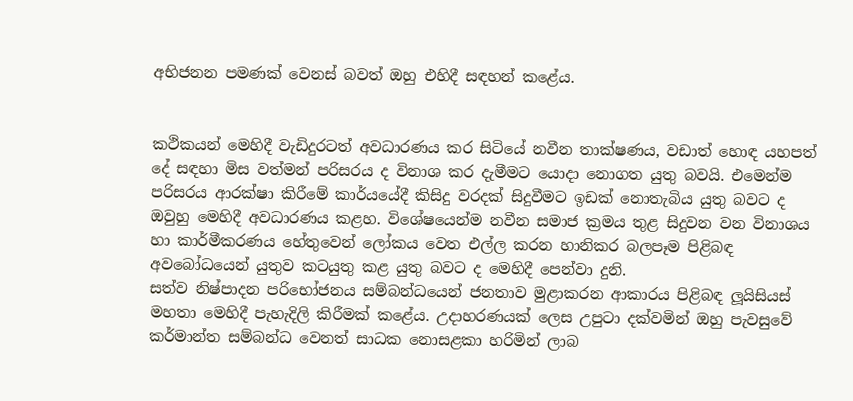අභිජනන පමණක් වෙනස් බවත් ඔහු එහිදී සඳහන් කළේය.


කථිකයන් මෙහිදී වැඩිදුරටත් අවධාරණය කර සිටියේ නවීන තාක්ෂණය, වඩාත් හොඳ යහපත් දේ සඳහා මිස වත්මන් පරිසරය ද විනාශ කර දැමීමට යොදා නොගත යුතු බවයි. එමෙන්ම පරිසරය ආරක්ෂා කිරීමේ කාර්යයේදී කිසිදු වරදක් සිදුවීමට ඉඩක් නොතැබිය යුතු බවට ද ඔවුහු මෙහිදී අවධාරණය කළහ. විශේෂයෙන්ම නවීන සමාජ ක්‍රමය තුළ සිදුවන වන විනාශය හා කාර්මීකරණය හේතුවෙන් ලෝකය වෙත එල්ල කරන හානිකර බලපෑම පිළිබඳ අවබෝධයෙන් යුතුව කටයුතු කළ යුතු බවට ද මෙහිදී පෙන්වා දුනි.
සත්ව නිෂ්පාදන පරිභෝජනය සම්බන්ධයෙන් ජනතාව මුළාකරන ආකාරය පිළිබඳ ලූයිසියස් මහතා මෙහිදී පැහැදිලි කිරීමක් කළේය. උදාහරණයක් ලෙස උපුටා දක්වමින් ඔහු පැවසුවේ කර්මාන්ත සම්බන්ධ වෙනත් සාධක නොසළකා හරිමින් ලාබ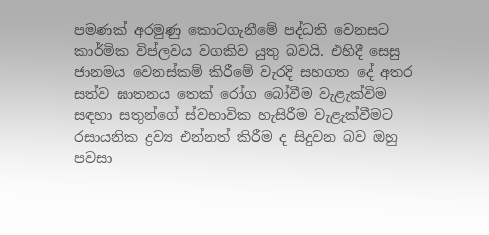පමණක් අරමුණු කොටගැනීමේ පද්ධති වෙනසට කාර්මික විප්ලවය වගකිව යුතු බවයි. එහිදී සෙසු ජානමය වෙනස්කම් කිරීමේ වැරදි සහගත දේ අතර සත්ව ඝාතනය තෙක් රෝග බෝවීම වැළැක්විම සඳහා සතුන්ගේ ස්වභාවික හැසිරීම වැළැක්වීමට රසායනික ද්‍රව්‍ය එන්නත් කිරීම ද සිදුවන බව ඔහු පවසා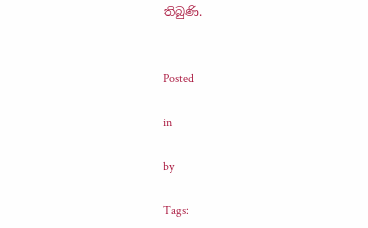තිබුණි.


Posted

in

by

Tags: